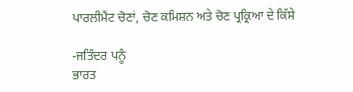ਪਾਰਲੀਮੈਂਟ ਚੋਣਾਂ, ਚੋਣ ਕਮਿਸ਼ਨ ਅਤੇ ਚੋਣ ਪ੍ਰਕ੍ਰਿਆ ਦੇ ਕਿੱਸੇ

-ਜਤਿੰਦਰ ਪਨੂੰ
ਭਾਰਤ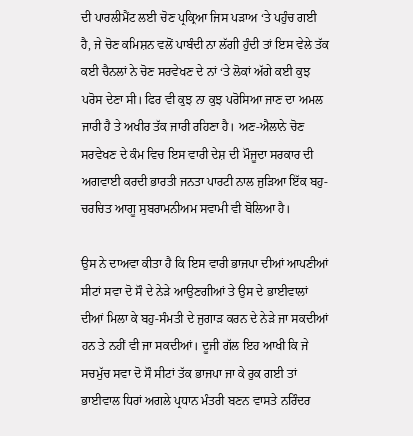ਦੀ ਪਾਰਲੀਮੈਂਟ ਲਈ ਚੋਣ ਪ੍ਰਕ੍ਰਿਆ ਜਿਸ ਪੜਾਅ ‘ਤੇ ਪਹੁੰਚ ਗਈ ਹੈ, ਜੇ ਚੋਣ ਕਮਿਸ਼ਨ ਵਲੋਂ ਪਾਬੰਦੀ ਨਾ ਲੱਗੀ ਹੁੰਦੀ ਤਾਂ ਇਸ ਵੇਲੇ ਤੱਕ ਕਈ ਚੈਨਲਾਂ ਨੇ ਚੋਣ ਸਰਵੇਖਣ ਦੇ ਨਾਂ ‘ਤੇ ਲੋਕਾਂ ਅੱਗੇ ਕਈ ਕੁਝ ਪਰੋਸ ਦੇਣਾ ਸੀ। ਫਿਰ ਵੀ ਕੁਝ ਨਾ ਕੁਝ ਪਰੋਸਿਆ ਜਾਣ ਦਾ ਅਮਲ ਜਾਰੀ ਹੈ ਤੇ ਅਖੀਰ ਤੱਕ ਜਾਰੀ ਰਹਿਣਾ ਹੈ। ਅਣ-ਐਲਾਨੇ ਚੋਣ ਸਰਵੇਖਣ ਦੇ ਕੰਮ ਵਿਚ ਇਸ ਵਾਰੀ ਦੇਸ਼ ਦੀ ਮੌਜੂਦਾ ਸਰਕਾਰ ਦੀ ਅਗਵਾਈ ਕਰਦੀ ਭਾਰਤੀ ਜਨਤਾ ਪਾਰਟੀ ਨਾਲ ਜੁੜਿਆ ਇੱਕ ਬਹੁ-ਚਰਚਿਤ ਆਗੂ ਸੁਬਰਾਮਨੀਅਮ ਸਵਾਮੀ ਵੀ ਬੋਲਿਆ ਹੈ।

ਉਸ ਨੇ ਦਾਅਵਾ ਕੀਤਾ ਹੈ ਕਿ ਇਸ ਵਾਰੀ ਭਾਜਪਾ ਦੀਆਂ ਆਪਣੀਆਂ ਸੀਟਾਂ ਸਵਾ ਦੋ ਸੌ ਦੇ ਨੇੜੇ ਆਉਣਗੀਆਂ ਤੇ ਉਸ ਦੇ ਭਾਈਵਾਲਾਂ ਦੀਆਂ ਮਿਲਾ ਕੇ ਬਹੁ-ਸੰਮਤੀ ਦੇ ਜੁਗਾੜ ਕਰਨ ਦੇ ਨੇੜੇ ਜਾ ਸਕਦੀਆਂ ਹਨ ਤੇ ਨਹੀਂ ਵੀ ਜਾ ਸਕਦੀਆਂ। ਦੂਜੀ ਗੱਲ ਇਹ ਆਖੀ ਕਿ ਜੇ ਸਚਮੁੱਚ ਸਵਾ ਦੋ ਸੌ ਸੀਟਾਂ ਤੱਕ ਭਾਜਪਾ ਜਾ ਕੇ ਰੁਕ ਗਈ ਤਾਂ ਭਾਈਵਾਲ ਧਿਰਾਂ ਅਗਲੇ ਪ੍ਰਧਾਨ ਮੰਤਰੀ ਬਣਨ ਵਾਸਤੇ ਨਰਿੰਦਰ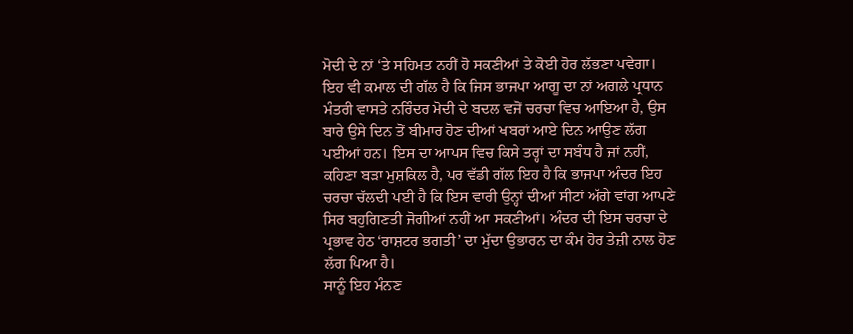ਮੋਦੀ ਦੇ ਨਾਂ ‘ਤੇ ਸਹਿਮਤ ਨਹੀਂ ਹੋ ਸਕਣੀਆਂ ਤੇ ਕੋਈ ਹੋਰ ਲੱਭਣਾ ਪਵੇਗਾ।
ਇਹ ਵੀ ਕਮਾਲ ਦੀ ਗੱਲ ਹੈ ਕਿ ਜਿਸ ਭਾਜਪਾ ਆਗੂ ਦਾ ਨਾਂ ਅਗਲੇ ਪ੍ਰਧਾਨ ਮੰਤਰੀ ਵਾਸਤੇ ਨਰਿੰਦਰ ਮੋਦੀ ਦੇ ਬਦਲ ਵਜੋਂ ਚਰਚਾ ਵਿਚ ਆਇਆ ਹੈ, ਉਸ ਬਾਰੇ ਉਸੇ ਦਿਨ ਤੋਂ ਬੀਮਾਰ ਹੋਣ ਦੀਆਂ ਖਬਰਾਂ ਆਏ ਦਿਨ ਆਉਣ ਲੱਗ ਪਈਆਂ ਹਨ। ਇਸ ਦਾ ਆਪਸ ਵਿਚ ਕਿਸੇ ਤਰ੍ਹਾਂ ਦਾ ਸਬੰਧ ਹੈ ਜਾਂ ਨਹੀਂ, ਕਹਿਣਾ ਬੜਾ ਮੁਸ਼ਕਿਲ ਹੈ, ਪਰ ਵੱਡੀ ਗੱਲ ਇਹ ਹੈ ਕਿ ਭਾਜਪਾ ਅੰਦਰ ਇਹ ਚਰਚਾ ਚੱਲਦੀ ਪਈ ਹੈ ਕਿ ਇਸ ਵਾਰੀ ਉਨ੍ਹਾਂ ਦੀਆਂ ਸੀਟਾਂ ਅੱਗੇ ਵਾਂਗ ਆਪਣੇ ਸਿਰ ਬਹੁਗਿਣਤੀ ਜੋਗੀਆਂ ਨਹੀਂ ਆ ਸਕਣੀਆਂ। ਅੰਦਰ ਦੀ ਇਸ ਚਰਚਾ ਦੇ ਪ੍ਰਭਾਵ ਹੇਠ ‘ਰਾਸ਼ਟਰ ਭਗਤੀ’ ਦਾ ਮੁੱਦਾ ਉਭਾਰਨ ਦਾ ਕੰਮ ਹੋਰ ਤੇਜ਼ੀ ਨਾਲ ਹੋਣ ਲੱਗ ਪਿਆ ਹੈ।
ਸਾਨੂੰ ਇਹ ਮੰਨਣ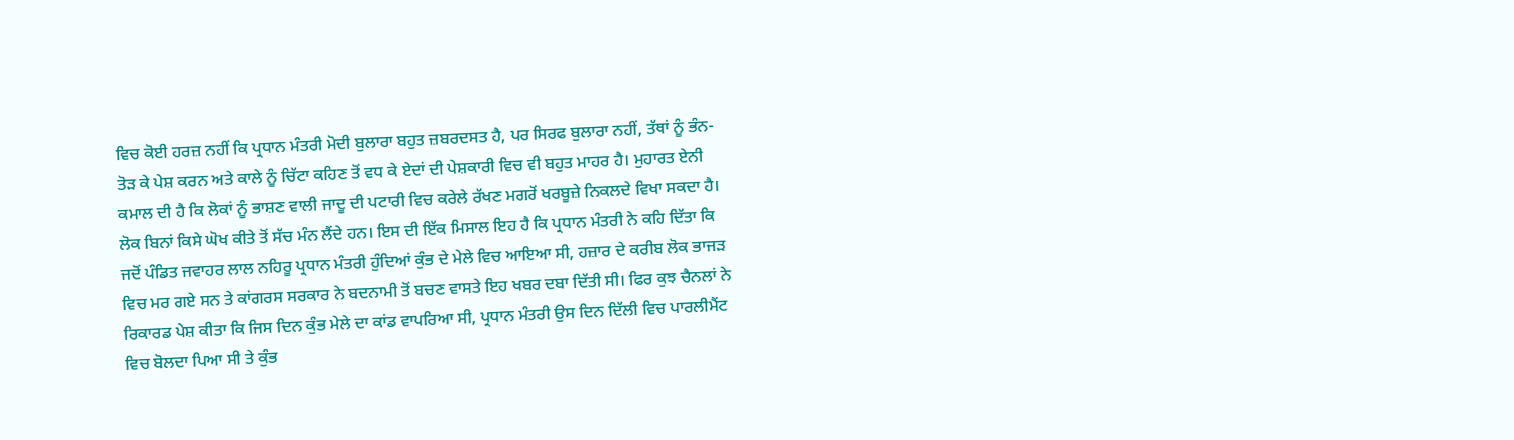ਵਿਚ ਕੋਈ ਹਰਜ਼ ਨਹੀਂ ਕਿ ਪ੍ਰਧਾਨ ਮੰਤਰੀ ਮੋਦੀ ਬੁਲਾਰਾ ਬਹੁਤ ਜ਼ਬਰਦਸਤ ਹੈ, ਪਰ ਸਿਰਫ ਬੁਲਾਰਾ ਨਹੀਂ, ਤੱਥਾਂ ਨੂੰ ਭੰਨ-ਤੋੜ ਕੇ ਪੇਸ਼ ਕਰਨ ਅਤੇ ਕਾਲੇ ਨੂੰ ਚਿੱਟਾ ਕਹਿਣ ਤੋਂ ਵਧ ਕੇ ਏਦਾਂ ਦੀ ਪੇਸ਼ਕਾਰੀ ਵਿਚ ਵੀ ਬਹੁਤ ਮਾਹਰ ਹੈ। ਮੁਹਾਰਤ ਏਨੀ ਕਮਾਲ ਦੀ ਹੈ ਕਿ ਲੋਕਾਂ ਨੂੰ ਭਾਸ਼ਣ ਵਾਲੀ ਜਾਦੂ ਦੀ ਪਟਾਰੀ ਵਿਚ ਕਰੇਲੇ ਰੱਖਣ ਮਗਰੋਂ ਖਰਬੂਜ਼ੇ ਨਿਕਲਦੇ ਵਿਖਾ ਸਕਦਾ ਹੈ। ਲੋਕ ਬਿਨਾਂ ਕਿਸੇ ਘੋਖ ਕੀਤੇ ਤੋਂ ਸੱਚ ਮੰਨ ਲੈਂਦੇ ਹਨ। ਇਸ ਦੀ ਇੱਕ ਮਿਸਾਲ ਇਹ ਹੈ ਕਿ ਪ੍ਰਧਾਨ ਮੰਤਰੀ ਨੇ ਕਹਿ ਦਿੱਤਾ ਕਿ ਜਦੋਂ ਪੰਡਿਤ ਜਵਾਹਰ ਲਾਲ ਨਹਿਰੂ ਪ੍ਰਧਾਨ ਮੰਤਰੀ ਹੁੰਦਿਆਂ ਕੁੰਭ ਦੇ ਮੇਲੇ ਵਿਚ ਆਇਆ ਸੀ, ਹਜ਼ਾਰ ਦੇ ਕਰੀਬ ਲੋਕ ਭਾਜੜ ਵਿਚ ਮਰ ਗਏ ਸਨ ਤੇ ਕਾਂਗਰਸ ਸਰਕਾਰ ਨੇ ਬਦਨਾਮੀ ਤੋਂ ਬਚਣ ਵਾਸਤੇ ਇਹ ਖਬਰ ਦਬਾ ਦਿੱਤੀ ਸੀ। ਫਿਰ ਕੁਝ ਚੈਨਲਾਂ ਨੇ ਰਿਕਾਰਡ ਪੇਸ਼ ਕੀਤਾ ਕਿ ਜਿਸ ਦਿਨ ਕੁੰਭ ਮੇਲੇ ਦਾ ਕਾਂਡ ਵਾਪਰਿਆ ਸੀ, ਪ੍ਰਧਾਨ ਮੰਤਰੀ ਉਸ ਦਿਨ ਦਿੱਲੀ ਵਿਚ ਪਾਰਲੀਮੈਂਟ ਵਿਚ ਬੋਲਦਾ ਪਿਆ ਸੀ ਤੇ ਕੁੰਭ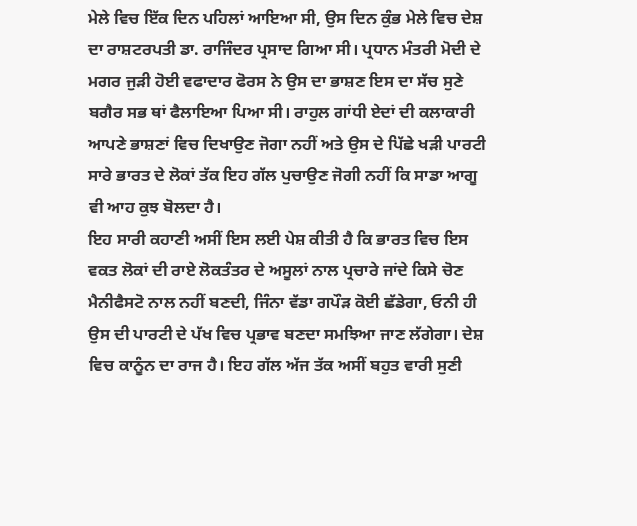ਮੇਲੇ ਵਿਚ ਇੱਕ ਦਿਨ ਪਹਿਲਾਂ ਆਇਆ ਸੀ, ਉਸ ਦਿਨ ਕੁੰਭ ਮੇਲੇ ਵਿਚ ਦੇਸ਼ ਦਾ ਰਾਸ਼ਟਰਪਤੀ ਡਾ. ਰਾਜਿੰਦਰ ਪ੍ਰਸਾਦ ਗਿਆ ਸੀ। ਪ੍ਰਧਾਨ ਮੰਤਰੀ ਮੋਦੀ ਦੇ ਮਗਰ ਜੁੜੀ ਹੋਈ ਵਫਾਦਾਰ ਫੋਰਸ ਨੇ ਉਸ ਦਾ ਭਾਸ਼ਣ ਇਸ ਦਾ ਸੱਚ ਸੁਣੇ ਬਗੈਰ ਸਭ ਥਾਂ ਫੈਲਾਇਆ ਪਿਆ ਸੀ। ਰਾਹੁਲ ਗਾਂਧੀ ਏਦਾਂ ਦੀ ਕਲਾਕਾਰੀ ਆਪਣੇ ਭਾਸ਼ਣਾਂ ਵਿਚ ਦਿਖਾਉਣ ਜੋਗਾ ਨਹੀਂ ਅਤੇ ਉਸ ਦੇ ਪਿੱਛੇ ਖੜੀ ਪਾਰਟੀ ਸਾਰੇ ਭਾਰਤ ਦੇ ਲੋਕਾਂ ਤੱਕ ਇਹ ਗੱਲ ਪੁਚਾਉਣ ਜੋਗੀ ਨਹੀਂ ਕਿ ਸਾਡਾ ਆਗੂ ਵੀ ਆਹ ਕੁਝ ਬੋਲਦਾ ਹੈ।
ਇਹ ਸਾਰੀ ਕਹਾਣੀ ਅਸੀਂ ਇਸ ਲਈ ਪੇਸ਼ ਕੀਤੀ ਹੈ ਕਿ ਭਾਰਤ ਵਿਚ ਇਸ ਵਕਤ ਲੋਕਾਂ ਦੀ ਰਾਏ ਲੋਕਤੰਤਰ ਦੇ ਅਸੂਲਾਂ ਨਾਲ ਪ੍ਰਚਾਰੇ ਜਾਂਦੇ ਕਿਸੇ ਚੋਣ ਮੈਨੀਫੈਸਟੋ ਨਾਲ ਨਹੀਂ ਬਣਦੀ, ਜਿੰਨਾ ਵੱਡਾ ਗਪੌੜ ਕੋਈ ਛੱਡੇਗਾ, ਓਨੀ ਹੀ ਉਸ ਦੀ ਪਾਰਟੀ ਦੇ ਪੱਖ ਵਿਚ ਪ੍ਰਭਾਵ ਬਣਦਾ ਸਮਝਿਆ ਜਾਣ ਲੱਗੇਗਾ। ਦੇਸ਼ ਵਿਚ ਕਾਨੂੰਨ ਦਾ ਰਾਜ ਹੈ। ਇਹ ਗੱਲ ਅੱਜ ਤੱਕ ਅਸੀਂ ਬਹੁਤ ਵਾਰੀ ਸੁਣੀ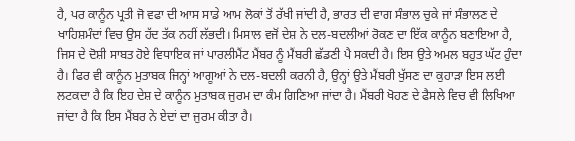ਹੈ, ਪਰ ਕਾਨੂੰਨ ਪ੍ਰਤੀ ਜੋ ਵਫਾ ਦੀ ਆਸ ਸਾਡੇ ਆਮ ਲੋਕਾਂ ਤੋਂ ਰੱਖੀ ਜਾਂਦੀ ਹੈ, ਭਾਰਤ ਦੀ ਵਾਗ ਸੰਭਾਲ ਚੁਕੇ ਜਾਂ ਸੰਭਾਲਣ ਦੇ ਖਾਹਿਸ਼ਮੰਦਾਂ ਵਿਚ ਉਸ ਹੱਦ ਤੱਕ ਨਹੀਂ ਲੱਭਦੀ। ਮਿਸਾਲ ਵਜੋਂ ਦੇਸ਼ ਨੇ ਦਲ-ਬਦਲੀਆਂ ਰੋਕਣ ਦਾ ਇੱਕ ਕਾਨੂੰਨ ਬਣਾਇਆ ਹੈ, ਜਿਸ ਦੇ ਦੋਸ਼ੀ ਸਾਬਤ ਹੋਏ ਵਿਧਾਇਕ ਜਾਂ ਪਾਰਲੀਮੈਂਟ ਮੈਂਬਰ ਨੂੰ ਮੈਂਬਰੀ ਛੱਡਣੀ ਪੈ ਸਕਦੀ ਹੈ। ਇਸ ਉਤੇ ਅਮਲ ਬਹੁਤ ਘੱਟ ਹੁੰਦਾ ਹੈ। ਫਿਰ ਵੀ ਕਾਨੂੰਨ ਮੁਤਾਬਕ ਜਿਨ੍ਹਾਂ ਆਗੂਆਂ ਨੇ ਦਲ-ਬਦਲੀ ਕਰਨੀ ਹੈ, ਉਨ੍ਹਾਂ ਉਤੇ ਮੈਂਬਰੀ ਖੁੱਸਣ ਦਾ ਕੁਹਾੜਾ ਇਸ ਲਈ ਲਟਕਦਾ ਹੈ ਕਿ ਇਹ ਦੇਸ਼ ਦੇ ਕਾਨੂੰਨ ਮੁਤਾਬਕ ਜੁਰਮ ਦਾ ਕੰਮ ਗਿਣਿਆ ਜਾਂਦਾ ਹੈ। ਮੈਂਬਰੀ ਖੋਹਣ ਦੇ ਫੈਸਲੇ ਵਿਚ ਵੀ ਲਿਖਿਆ ਜਾਂਦਾ ਹੈ ਕਿ ਇਸ ਮੈਂਬਰ ਨੇ ਏਦਾਂ ਦਾ ਜੁਰਮ ਕੀਤਾ ਹੈ।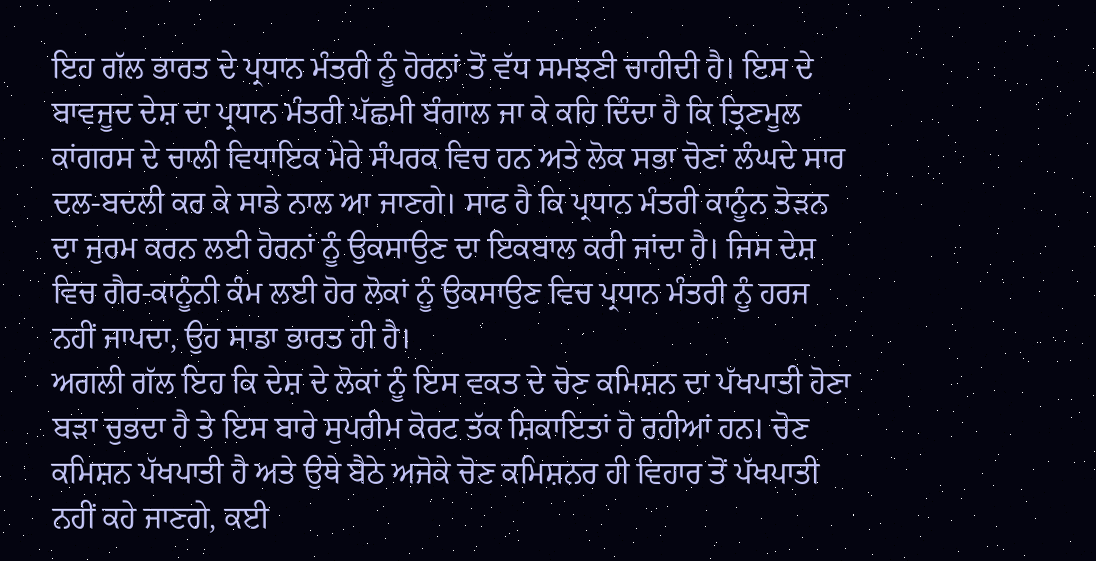ਇਹ ਗੱਲ ਭਾਰਤ ਦੇ ਪ੍ਰਧਾਨ ਮੰਤਰੀ ਨੂੰ ਹੋਰਨਾਂ ਤੋਂ ਵੱਧ ਸਮਝਣੀ ਚਾਹੀਦੀ ਹੈ। ਇਸ ਦੇ ਬਾਵਜੂਦ ਦੇਸ਼ ਦਾ ਪ੍ਰਧਾਨ ਮੰਤਰੀ ਪੱਛਮੀ ਬੰਗਾਲ ਜਾ ਕੇ ਕਹਿ ਦਿੰਦਾ ਹੈ ਕਿ ਤ੍ਰਿਣਮੂਲ ਕਾਂਗਰਸ ਦੇ ਚਾਲੀ ਵਿਧਾਇਕ ਮੇਰੇ ਸੰਪਰਕ ਵਿਚ ਹਨ ਅਤੇ ਲੋਕ ਸਭਾ ਚੋਣਾਂ ਲੰਘਦੇ ਸਾਰ ਦਲ-ਬਦਲੀ ਕਰ ਕੇ ਸਾਡੇ ਨਾਲ ਆ ਜਾਣਗੇ। ਸਾਫ ਹੈ ਕਿ ਪ੍ਰਧਾਨ ਮੰਤਰੀ ਕਾਨੂੰਨ ਤੋੜਨ ਦਾ ਜੁਰਮ ਕਰਨ ਲਈ ਹੋਰਨਾਂ ਨੂੰ ਉਕਸਾਉਣ ਦਾ ਇਕਬਾਲ ਕਰੀ ਜਾਂਦਾ ਹੈ। ਜਿਸ ਦੇਸ਼ ਵਿਚ ਗੈਰ-ਕਾਨੂੰਨੀ ਕੰਮ ਲਈ ਹੋਰ ਲੋਕਾਂ ਨੂੰ ਉਕਸਾਉਣ ਵਿਚ ਪ੍ਰਧਾਨ ਮੰਤਰੀ ਨੂੰ ਹਰਜ ਨਹੀਂ ਜਾਪਦਾ, ਉਹ ਸਾਡਾ ਭਾਰਤ ਹੀ ਹੈ।
ਅਗਲੀ ਗੱਲ ਇਹ ਕਿ ਦੇਸ਼ ਦੇ ਲੋਕਾਂ ਨੂੰ ਇਸ ਵਕਤ ਦੇ ਚੋਣ ਕਮਿਸ਼ਨ ਦਾ ਪੱਖਪਾਤੀ ਹੋਣਾ ਬੜਾ ਚੁਭਦਾ ਹੈ ਤੇ ਇਸ ਬਾਰੇ ਸੁਪਰੀਮ ਕੋਰਟ ਤੱਕ ਸ਼ਿਕਾਇਤਾਂ ਹੋ ਰਹੀਆਂ ਹਨ। ਚੋਣ ਕਮਿਸ਼ਨ ਪੱਖਪਾਤੀ ਹੈ ਅਤੇ ਉਥੇ ਬੈਠੇ ਅਜੋਕੇ ਚੋਣ ਕਮਿਸ਼ਨਰ ਹੀ ਵਿਹਾਰ ਤੋਂ ਪੱਖਪਾਤੀ ਨਹੀਂ ਕਹੇ ਜਾਣਗੇ, ਕਈ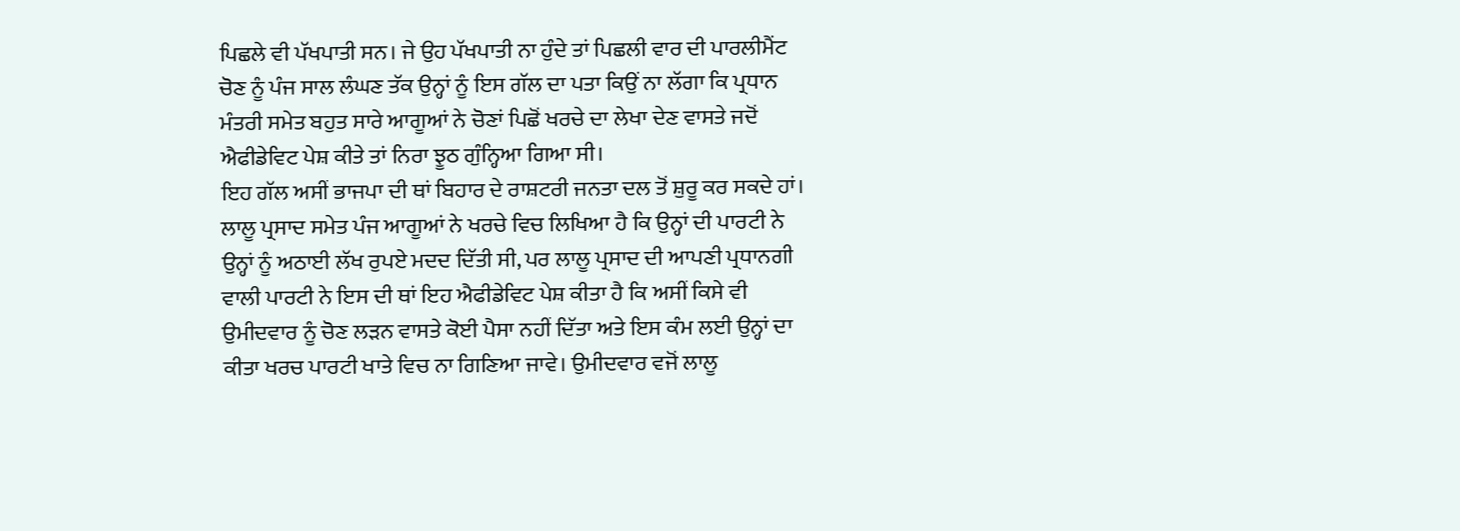ਪਿਛਲੇ ਵੀ ਪੱਖਪਾਤੀ ਸਨ। ਜੇ ਉਹ ਪੱਖਪਾਤੀ ਨਾ ਹੁੰਦੇ ਤਾਂ ਪਿਛਲੀ ਵਾਰ ਦੀ ਪਾਰਲੀਮੈਂਟ ਚੋਣ ਨੂੰ ਪੰਜ ਸਾਲ ਲੰਘਣ ਤੱਕ ਉਨ੍ਹਾਂ ਨੂੰ ਇਸ ਗੱਲ ਦਾ ਪਤਾ ਕਿਉਂ ਨਾ ਲੱਗਾ ਕਿ ਪ੍ਰਧਾਨ ਮੰਤਰੀ ਸਮੇਤ ਬਹੁਤ ਸਾਰੇ ਆਗੂਆਂ ਨੇ ਚੋਣਾਂ ਪਿਛੋਂ ਖਰਚੇ ਦਾ ਲੇਖਾ ਦੇਣ ਵਾਸਤੇ ਜਦੋਂ ਐਫੀਡੇਵਿਟ ਪੇਸ਼ ਕੀਤੇ ਤਾਂ ਨਿਰਾ ਝੂਠ ਗੁੰਨ੍ਹਿਆ ਗਿਆ ਸੀ।
ਇਹ ਗੱਲ ਅਸੀਂ ਭਾਜਪਾ ਦੀ ਥਾਂ ਬਿਹਾਰ ਦੇ ਰਾਸ਼ਟਰੀ ਜਨਤਾ ਦਲ ਤੋਂ ਸ਼ੁਰੂ ਕਰ ਸਕਦੇ ਹਾਂ। ਲਾਲੂ ਪ੍ਰਸਾਦ ਸਮੇਤ ਪੰਜ ਆਗੂਆਂ ਨੇ ਖਰਚੇ ਵਿਚ ਲਿਖਿਆ ਹੈ ਕਿ ਉਨ੍ਹਾਂ ਦੀ ਪਾਰਟੀ ਨੇ ਉਨ੍ਹਾਂ ਨੂੰ ਅਠਾਈ ਲੱਖ ਰੁਪਏ ਮਦਦ ਦਿੱਤੀ ਸੀ, ਪਰ ਲਾਲੂ ਪ੍ਰਸਾਦ ਦੀ ਆਪਣੀ ਪ੍ਰਧਾਨਗੀ ਵਾਲੀ ਪਾਰਟੀ ਨੇ ਇਸ ਦੀ ਥਾਂ ਇਹ ਐਫੀਡੇਵਿਟ ਪੇਸ਼ ਕੀਤਾ ਹੈ ਕਿ ਅਸੀਂ ਕਿਸੇ ਵੀ ਉਮੀਦਵਾਰ ਨੂੰ ਚੋਣ ਲੜਨ ਵਾਸਤੇ ਕੋਈ ਪੈਸਾ ਨਹੀਂ ਦਿੱਤਾ ਅਤੇ ਇਸ ਕੰਮ ਲਈ ਉਨ੍ਹਾਂ ਦਾ ਕੀਤਾ ਖਰਚ ਪਾਰਟੀ ਖਾਤੇ ਵਿਚ ਨਾ ਗਿਣਿਆ ਜਾਵੇ। ਉਮੀਦਵਾਰ ਵਜੋਂ ਲਾਲੂ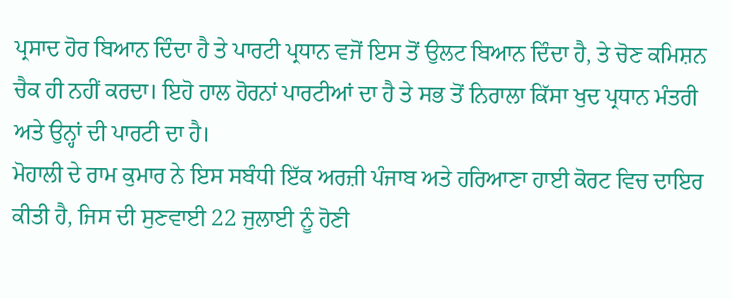ਪ੍ਰਸਾਦ ਹੋਰ ਬਿਆਨ ਦਿੰਦਾ ਹੈ ਤੇ ਪਾਰਟੀ ਪ੍ਰਧਾਨ ਵਜੋਂ ਇਸ ਤੋਂ ਉਲਟ ਬਿਆਨ ਦਿੰਦਾ ਹੈ, ਤੇ ਚੋਣ ਕਮਿਸ਼ਨ ਚੈਕ ਹੀ ਨਹੀਂ ਕਰਦਾ। ਇਹੋ ਹਾਲ ਹੋਰਨਾਂ ਪਾਰਟੀਆਂ ਦਾ ਹੈ ਤੇ ਸਭ ਤੋਂ ਨਿਰਾਲਾ ਕਿੱਸਾ ਖੁਦ ਪ੍ਰਧਾਨ ਮੰਤਰੀ ਅਤੇ ਉਨ੍ਹਾਂ ਦੀ ਪਾਰਟੀ ਦਾ ਹੈ।
ਮੋਹਾਲੀ ਦੇ ਰਾਮ ਕੁਮਾਰ ਨੇ ਇਸ ਸਬੰਧੀ ਇੱਕ ਅਰਜ਼ੀ ਪੰਜਾਬ ਅਤੇ ਹਰਿਆਣਾ ਹਾਈ ਕੋਰਟ ਵਿਚ ਦਾਇਰ ਕੀਤੀ ਹੈ, ਜਿਸ ਦੀ ਸੁਣਵਾਈ 22 ਜੁਲਾਈ ਨੂੰ ਹੋਣੀ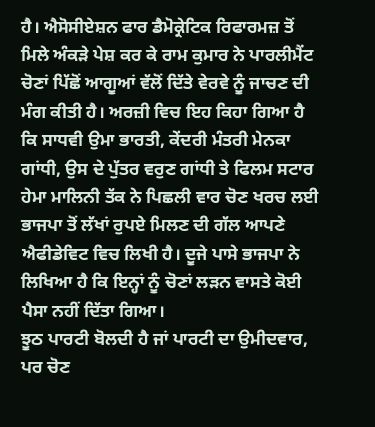ਹੈ। ਐਸੋਸੀਏਸ਼ਨ ਫਾਰ ਡੈਮੋਕ੍ਰੇਟਿਕ ਰਿਫਾਰਮਜ਼ ਤੋਂ ਮਿਲੇ ਅੰਕੜੇ ਪੇਸ਼ ਕਰ ਕੇ ਰਾਮ ਕੁਮਾਰ ਨੇ ਪਾਰਲੀਮੈਂਟ ਚੋਣਾਂ ਪਿੱਛੋਂ ਆਗੂਆਂ ਵੱਲੋਂ ਦਿੱਤੇ ਵੇਰਵੇ ਨੂੰ ਜਾਚਣ ਦੀ ਮੰਗ ਕੀਤੀ ਹੈ। ਅਰਜ਼ੀ ਵਿਚ ਇਹ ਕਿਹਾ ਗਿਆ ਹੈ ਕਿ ਸਾਧਵੀ ਉਮਾ ਭਾਰਤੀ, ਕੇਂਦਰੀ ਮੰਤਰੀ ਮੇਨਕਾ ਗਾਂਧੀ, ਉਸ ਦੇ ਪੁੱਤਰ ਵਰੁਣ ਗਾਂਧੀ ਤੇ ਫਿਲਮ ਸਟਾਰ ਹੇਮਾ ਮਾਲਿਨੀ ਤੱਕ ਨੇ ਪਿਛਲੀ ਵਾਰ ਚੋਣ ਖਰਚ ਲਈ ਭਾਜਪਾ ਤੋਂ ਲੱਖਾਂ ਰੁਪਏ ਮਿਲਣ ਦੀ ਗੱਲ ਆਪਣੇ ਐਫੀਡੇਵਿਟ ਵਿਚ ਲਿਖੀ ਹੈ। ਦੂਜੇ ਪਾਸੇ ਭਾਜਪਾ ਨੇ ਲਿਖਿਆ ਹੈ ਕਿ ਇਨ੍ਹਾਂ ਨੂੰ ਚੋਣਾਂ ਲੜਨ ਵਾਸਤੇ ਕੋਈ ਪੈਸਾ ਨਹੀਂ ਦਿੱਤਾ ਗਿਆ।
ਝੂਠ ਪਾਰਟੀ ਬੋਲਦੀ ਹੈ ਜਾਂ ਪਾਰਟੀ ਦਾ ਉਮੀਦਵਾਰ, ਪਰ ਚੋਣ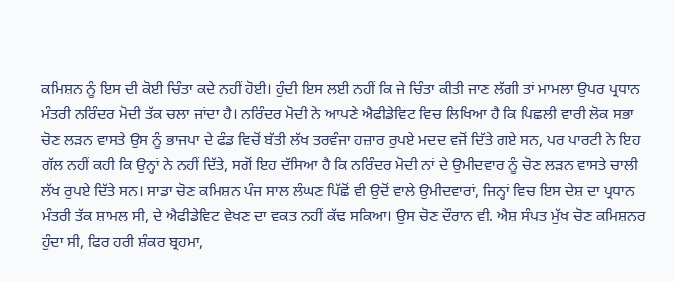ਕਮਿਸ਼ਨ ਨੂੰ ਇਸ ਦੀ ਕੋਈ ਚਿੰਤਾ ਕਦੇ ਨਹੀਂ ਹੋਈ। ਹੁੰਦੀ ਇਸ ਲਈ ਨਹੀਂ ਕਿ ਜੇ ਚਿੰਤਾ ਕੀਤੀ ਜਾਣ ਲੱਗੀ ਤਾਂ ਮਾਮਲਾ ਉਪਰ ਪ੍ਰਧਾਨ ਮੰਤਰੀ ਨਰਿੰਦਰ ਮੋਦੀ ਤੱਕ ਚਲਾ ਜਾਂਦਾ ਹੈ। ਨਰਿੰਦਰ ਮੋਦੀ ਨੇ ਆਪਣੇ ਐਫੀਡੇਵਿਟ ਵਿਚ ਲਿਖਿਆ ਹੈ ਕਿ ਪਿਛਲੀ ਵਾਰੀ ਲੋਕ ਸਭਾ ਚੋਣ ਲੜਨ ਵਾਸਤੇ ਉਸ ਨੂੰ ਭਾਜਪਾ ਦੇ ਫੰਡ ਵਿਚੋਂ ਬੱਤੀ ਲੱਖ ਤਰਵੰਜਾ ਹਜ਼ਾਰ ਰੁਪਏ ਮਦਦ ਵਜੋਂ ਦਿੱਤੇ ਗਏ ਸਨ, ਪਰ ਪਾਰਟੀ ਨੇ ਇਹ ਗੱਲ ਨਹੀਂ ਕਹੀ ਕਿ ਉਨ੍ਹਾਂ ਨੇ ਨਹੀਂ ਦਿੱਤੇ, ਸਗੋਂ ਇਹ ਦੱਸਿਆ ਹੈ ਕਿ ਨਰਿੰਦਰ ਮੋਦੀ ਨਾਂ ਦੇ ਉਮੀਦਵਾਰ ਨੂੰ ਚੋਣ ਲੜਨ ਵਾਸਤੇ ਚਾਲੀ ਲੱਖ ਰੁਪਏ ਦਿੱਤੇ ਸਨ। ਸਾਡਾ ਚੋਣ ਕਮਿਸ਼ਨ ਪੰਜ ਸਾਲ ਲੰਘਣ ਪਿੱਛੋਂ ਵੀ ਉਦੋਂ ਵਾਲੇ ਉਮੀਦਵਾਰਾਂ, ਜਿਨ੍ਹਾਂ ਵਿਚ ਇਸ ਦੇਸ਼ ਦਾ ਪ੍ਰਧਾਨ ਮੰਤਰੀ ਤੱਕ ਸ਼ਾਮਲ ਸੀ, ਦੇ ਐਫੀਡੇਵਿਟ ਵੇਖਣ ਦਾ ਵਕਤ ਨਹੀਂ ਕੱਢ ਸਕਿਆ। ਉਸ ਚੋਣ ਦੌਰਾਨ ਵੀ. ਐਸ਼ ਸੰਪਤ ਮੁੱਖ ਚੋਣ ਕਮਿਸ਼ਨਰ ਹੁੰਦਾ ਸੀ, ਫਿਰ ਹਰੀ ਸ਼ੰਕਰ ਬ੍ਰਹਮਾ,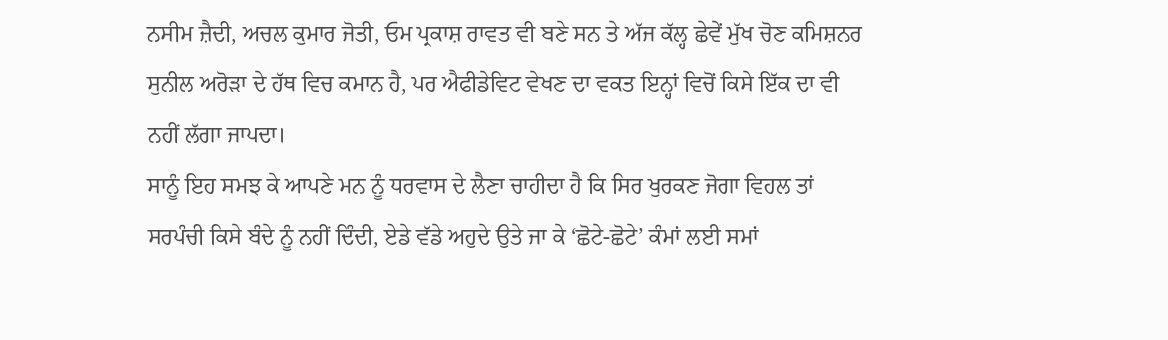ਨਸੀਮ ਜ਼ੈਦੀ, ਅਚਲ ਕੁਮਾਰ ਜੋਤੀ, ਓਮ ਪ੍ਰਕਾਸ਼ ਰਾਵਤ ਵੀ ਬਣੇ ਸਨ ਤੇ ਅੱਜ ਕੱਲ੍ਹ ਛੇਵੇਂ ਮੁੱਖ ਚੋਣ ਕਮਿਸ਼ਨਰ ਸੁਨੀਲ ਅਰੋੜਾ ਦੇ ਹੱਥ ਵਿਚ ਕਮਾਨ ਹੈ, ਪਰ ਐਫੀਡੇਵਿਟ ਵੇਖਣ ਦਾ ਵਕਤ ਇਨ੍ਹਾਂ ਵਿਚੋਂ ਕਿਸੇ ਇੱਕ ਦਾ ਵੀ ਨਹੀਂ ਲੱਗਾ ਜਾਪਦਾ।
ਸਾਨੂੰ ਇਹ ਸਮਝ ਕੇ ਆਪਣੇ ਮਨ ਨੂੰ ਧਰਵਾਸ ਦੇ ਲੈਣਾ ਚਾਹੀਦਾ ਹੈ ਕਿ ਸਿਰ ਖੁਰਕਣ ਜੋਗਾ ਵਿਹਲ ਤਾਂ ਸਰਪੰਚੀ ਕਿਸੇ ਬੰਦੇ ਨੂੰ ਨਹੀਂ ਦਿੰਦੀ, ਏਡੇ ਵੱਡੇ ਅਹੁਦੇ ਉਤੇ ਜਾ ਕੇ ‘ਛੋਟੇ-ਛੋਟੇ’ ਕੰਮਾਂ ਲਈ ਸਮਾਂ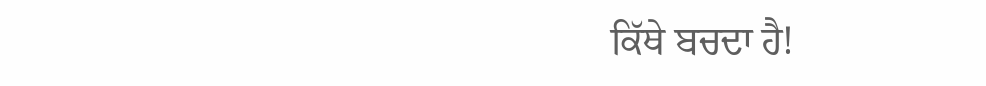ਕਿੱਥੇ ਬਚਦਾ ਹੈ!